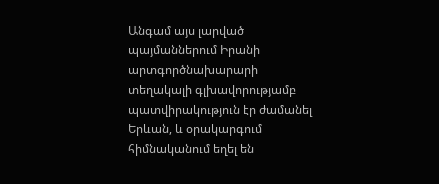Անգամ այս լարված պայմաններում Իրանի արտգործնախարարի տեղակալի գլխավորությամբ պատվիրակություն էր ժամանել Երևան, և օրակարգում հիմնականում եղել են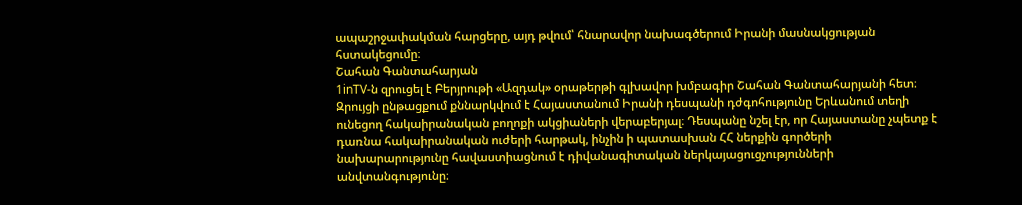ապաշրջափակման հարցերը, այդ թվում՝ հնարավոր նախագծերում Իրանի մասնակցության հստակեցումը։
Շահան Գանտահարյան
1inTV‑ն զրուցել է Բերյրութի «Ազդակ» օրաթերթի գլխավոր խմբագիր Շահան Գանտահարյանի հետ։ Զրույցի ընթացքում քննարկվում է Հայաստանում Իրանի դեսպանի դժգոհությունը Երևանում տեղի ունեցող հակաիրանական բողոքի ակցիաների վերաբերյալ։ Դեսպանը նշել էր, որ Հայաստանը չպետք է դառնա հակաիրանական ուժերի հարթակ, ինչին ի պատասխան ՀՀ ներքին գործերի նախարարությունը հավաստիացնում է դիվանագիտական ներկայացուցչությունների անվտանգությունը։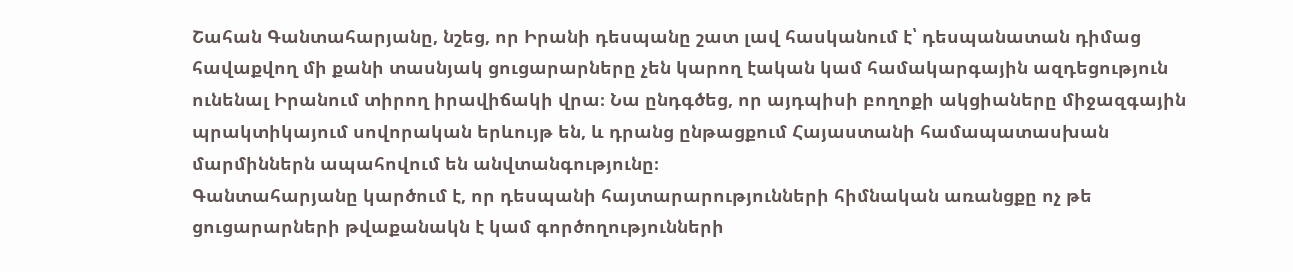Շահան Գանտահարյանը, նշեց, որ Իրանի դեսպանը շատ լավ հասկանում է՝ դեսպանատան դիմաց հավաքվող մի քանի տասնյակ ցուցարարները չեն կարող էական կամ համակարգային ազդեցություն ունենալ Իրանում տիրող իրավիճակի վրա։ Նա ընդգծեց, որ այդպիսի բողոքի ակցիաները միջազգային պրակտիկայում սովորական երևույթ են, և դրանց ընթացքում Հայաստանի համապատասխան մարմիններն ապահովում են անվտանգությունը։
Գանտահարյանը կարծում է, որ դեսպանի հայտարարությունների հիմնական առանցքը ոչ թե ցուցարարների թվաքանակն է կամ գործողությունների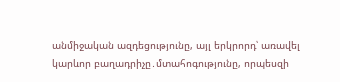անմիջական ազդեցությունը, այլ երկրորդ՝ առավել կարևոր բաղադրիչը․մտահոգությունը, որպեսզի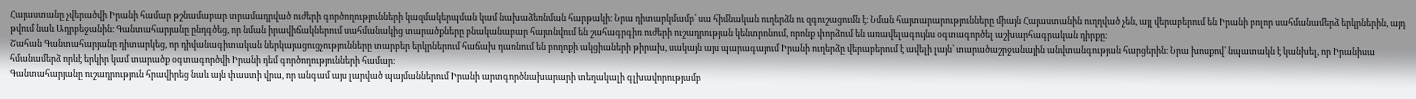Հայաստանը չվերածվի Իրանի համար թշնամաբար տրամադրված ուժերի գործողությունների կազմակերպման կամ նախաձեռնման հարթակի։ Նրա դիտարկմամբ՝ սա հիմնական ուղերձն ու զգուշացումն է։ Նման հայտարարությունները միայն Հայաստանին ուղղված չեն, այլ վերաբերում են Իրանի բոլոր սահմանամերձ երկրներին, այդ թվում նաև Ադրբեջանին։ Գանտահարյանը ընդգծեց, որ նման իրավիճակներում սահմանակից տարածքները բնականաբար հայտնվում են շահագրգիռ ուժերի ուշադրության կենտրոնում, որոնք փորձում են առավելագույնս օգտագործել աշխարհագրական դիրքը։
Շահան Գանտահարյանը դիտարկեց, որ դիվանագիտական ներկայացուցչությունները տարբեր երկրներում հաճախ դառնում են բողոքի ակցիաների թիրախ, սակայն այս պարագայում Իրանի ուղերձը վերաբերում է ավելի լայն՝ տարածաշրջանային անվտանգության հարցերին։ Նրա խոսքով՝ նպատակն է կանխել, որ Իրանիսա հմանամերձ որևէ երկիր կամ տարածք օգտագործվի Իրանի դեմ գործողությունների համար։
Գանտահարյանը ուշադրություն հրավիրեց նաև այն փաստի վրա, որ անգամ այս լարված պայմաններում Իրանի արտգործնախարարի տեղակալի գլխավորությամբ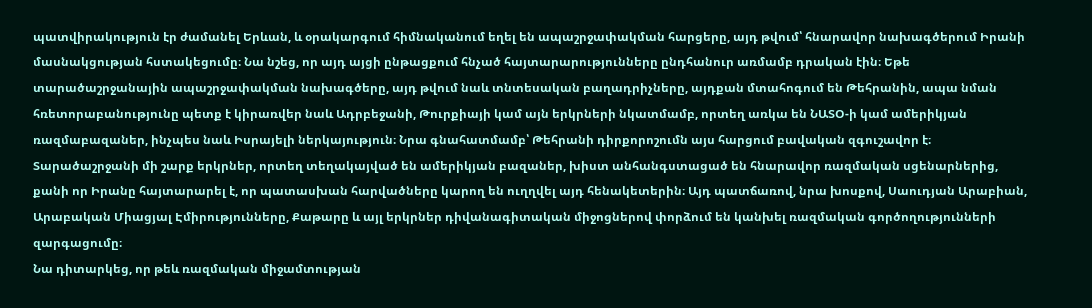պատվիրակություն էր ժամանել Երևան, և օրակարգում հիմնականում եղել են ապաշրջափակման հարցերը, այդ թվում՝ հնարավոր նախագծերում Իրանի մասնակցության հստակեցումը։ Նա նշեց, որ այդ այցի ընթացքում հնչած հայտարարությունները ընդհանուր առմամբ դրական էին։ Եթե տարածաշրջանային ապաշրջափակման նախագծերը, այդ թվում նաև տնտեսական բաղադրիչները, այդքան մտահոգում են Թեհրանին, ապա նման հռետորաբանությունը պետք է կիրառվեր նաև Ադրբեջանի, Թուրքիայի կամ այն երկրների նկատմամբ, որտեղ առկա են ՆԱՏՕ‑ի կամ ամերիկյան ռազմաբազաներ, ինչպես նաև Իսրայելի ներկայություն։ Նրա գնահատմամբ՝ Թեհրանի դիրքորոշումն այս հարցում բավական զգուշավոր է։
Տարածաշրջանի մի շարք երկրներ, որտեղ տեղակայված են ամերիկյան բազաներ, խիստ անհանգստացած են հնարավոր ռազմական սցենարներից, քանի որ Իրանը հայտարարել է, որ պատասխան հարվածները կարող են ուղղվել այդ հենակետերին։ Այդ պատճառով, նրա խոսքով, Սաուդյան Արաբիան, Արաբական Միացյալ Էմիրությունները, Քաթարը և այլ երկրներ դիվանագիտական միջոցներով փորձում են կանխել ռազմական գործողությունների զարգացումը։
Նա դիտարկեց, որ թեև ռազմական միջամտության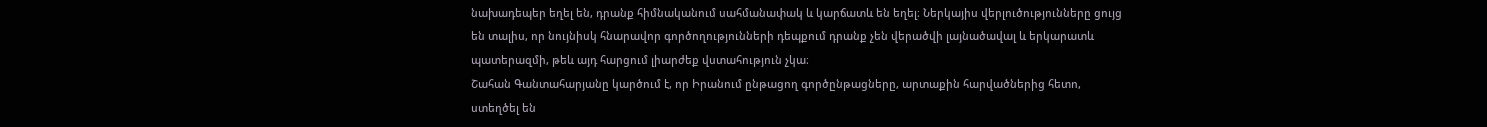նախադեպեր եղել են, դրանք հիմնականում սահմանափակ և կարճատև են եղել։ Ներկայիս վերլուծությունները ցույց են տալիս, որ նույնիսկ հնարավոր գործողությունների դեպքում դրանք չեն վերածվի լայնածավալ և երկարատև պատերազմի, թեև այդ հարցում լիարժեք վստահություն չկա։
Շահան Գանտահարյանը կարծում է, որ Իրանում ընթացող գործընթացները, արտաքին հարվածներից հետո, ստեղծել են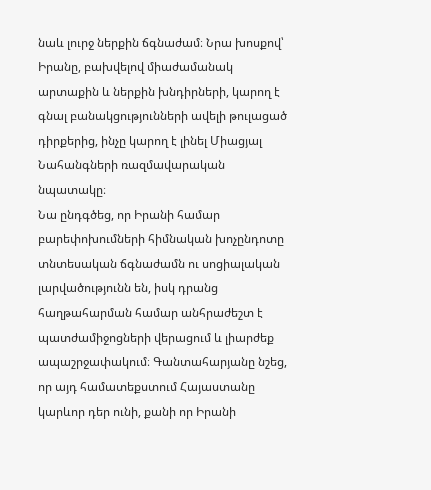նաև լուրջ ներքին ճգնաժամ։ Նրա խոսքով՝ Իրանը, բախվելով միաժամանակ արտաքին և ներքին խնդիրների, կարող է գնալ բանակցությունների ավելի թուլացած դիրքերից, ինչը կարող է լինել Միացյալ Նահանգների ռազմավարական նպատակը։
Նա ընդգծեց, որ Իրանի համար բարեփոխումների հիմնական խոչընդոտը տնտեսական ճգնաժամն ու սոցիալական լարվածությունն են, իսկ դրանց հաղթահարման համար անհրաժեշտ է պատժամիջոցների վերացում և լիարժեք ապաշրջափակում։ Գանտահարյանը նշեց, որ այդ համատեքստում Հայաստանը կարևոր դեր ունի, քանի որ Իրանի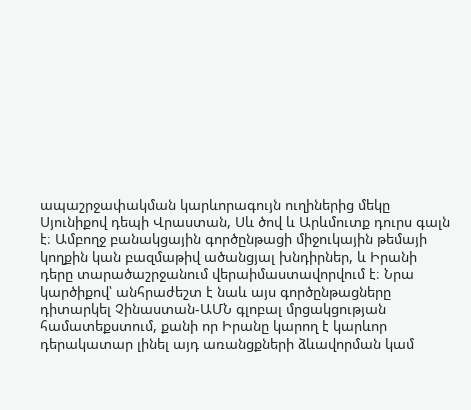ապաշրջափակման կարևորագույն ուղիներից մեկը Սյունիքով դեպի Վրաստան, Սև ծով և Արևմուտք դուրս գալն է։ Ամբողջ բանակցային գործընթացի միջուկային թեմայի կողքին կան բազմաթիվ ածանցյալ խնդիրներ, և Իրանի դերը տարածաշրջանում վերաիմաստավորվում է։ Նրա կարծիքով՝ անհրաժեշտ է նաև այս գործընթացները դիտարկել Չինաստան-ԱՄՆ գլոբալ մրցակցության համատեքստում, քանի որ Իրանը կարող է կարևոր դերակատար լինել այդ առանցքների ձևավորման կամ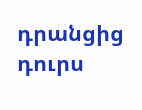դրանցից դուրս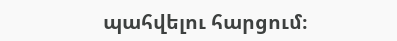պահվելու հարցում։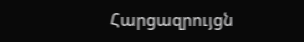Հարցազրույցն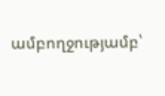ամբողջությամբ՝